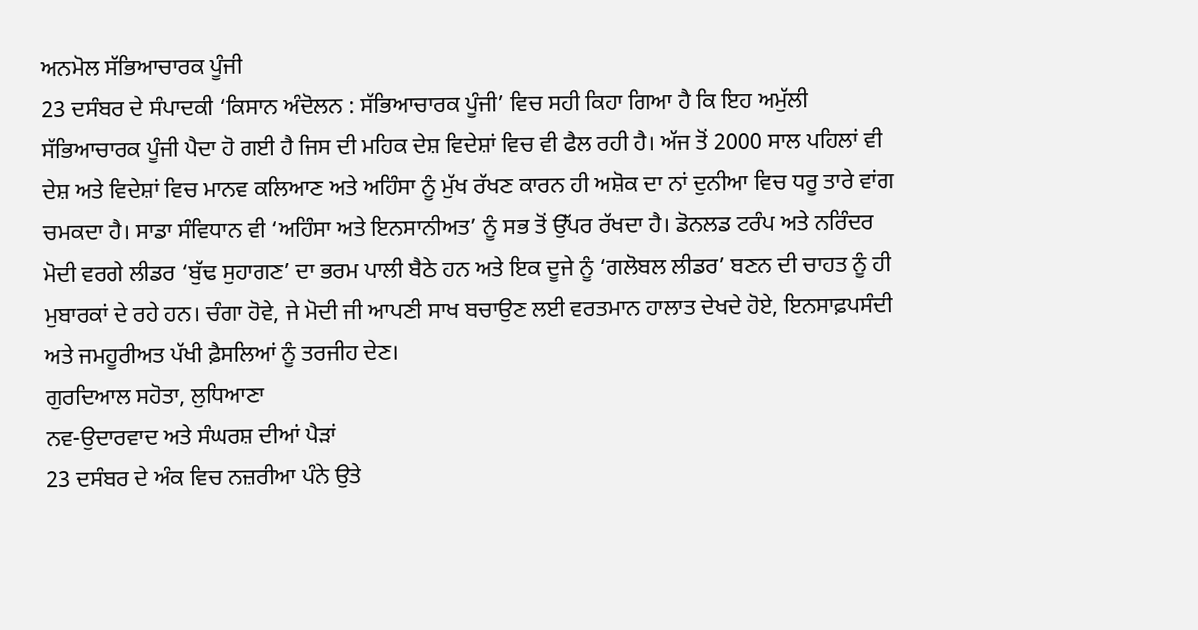ਅਨਮੋਲ ਸੱਭਿਆਚਾਰਕ ਪੂੰਜੀ
23 ਦਸੰਬਰ ਦੇ ਸੰਪਾਦਕੀ ‘ਕਿਸਾਨ ਅੰਦੋਲਨ : ਸੱਭਿਆਚਾਰਕ ਪੂੰਜੀ’ ਵਿਚ ਸਹੀ ਕਿਹਾ ਗਿਆ ਹੈ ਕਿ ਇਹ ਅਮੁੱਲੀ ਸੱਭਿਆਚਾਰਕ ਪੂੰਜੀ ਪੈਦਾ ਹੋ ਗਈ ਹੈ ਜਿਸ ਦੀ ਮਹਿਕ ਦੇਸ਼ ਵਿਦੇਸ਼ਾਂ ਵਿਚ ਵੀ ਫੈਲ ਰਹੀ ਹੈ। ਅੱਜ ਤੋਂ 2000 ਸਾਲ ਪਹਿਲਾਂ ਵੀ ਦੇਸ਼ ਅਤੇ ਵਿਦੇਸ਼ਾਂ ਵਿਚ ਮਾਨਵ ਕਲਿਆਣ ਅਤੇ ਅਹਿੰਸਾ ਨੂੰ ਮੁੱਖ ਰੱਖਣ ਕਾਰਨ ਹੀ ਅਸ਼ੋਕ ਦਾ ਨਾਂ ਦੁਨੀਆ ਵਿਚ ਧਰੂ ਤਾਰੇ ਵਾਂਗ ਚਮਕਦਾ ਹੈ। ਸਾਡਾ ਸੰਵਿਧਾਨ ਵੀ ‘ਅਹਿੰਸਾ ਅਤੇ ਇਨਸਾਨੀਅਤ’ ਨੂੰ ਸਭ ਤੋਂ ਉੱਪਰ ਰੱਖਦਾ ਹੈ। ਡੋਨਲਡ ਟਰੰਪ ਅਤੇ ਨਰਿੰਦਰ ਮੋਦੀ ਵਰਗੇ ਲੀਡਰ ‘ਬੁੱਢ ਸੁਹਾਗਣ’ ਦਾ ਭਰਮ ਪਾਲੀ ਬੈਠੇ ਹਨ ਅਤੇ ਇਕ ਦੂਜੇ ਨੂੰ ‘ਗਲੋਬਲ ਲੀਡਰ’ ਬਣਨ ਦੀ ਚਾਹਤ ਨੂੰ ਹੀ ਮੁਬਾਰਕਾਂ ਦੇ ਰਹੇ ਹਨ। ਚੰਗਾ ਹੋਵੇ, ਜੇ ਮੋਦੀ ਜੀ ਆਪਣੀ ਸਾਖ ਬਚਾਉਣ ਲਈ ਵਰਤਮਾਨ ਹਾਲਾਤ ਦੇਖਦੇ ਹੋਏ, ਇਨਸਾਫ਼ਪਸੰਦੀ ਅਤੇ ਜਮਹੂਰੀਅਤ ਪੱਖੀ ਫ਼ੈਸਲਿਆਂ ਨੂੰ ਤਰਜੀਹ ਦੇਣ।
ਗੁਰਦਿਆਲ ਸਹੋਤਾ, ਲੁਧਿਆਣਾ
ਨਵ-ਉਦਾਰਵਾਦ ਅਤੇ ਸੰਘਰਸ਼ ਦੀਆਂ ਪੈੜਾਂ
23 ਦਸੰਬਰ ਦੇ ਅੰਕ ਵਿਚ ਨਜ਼ਰੀਆ ਪੰਨੇ ਉਤੇ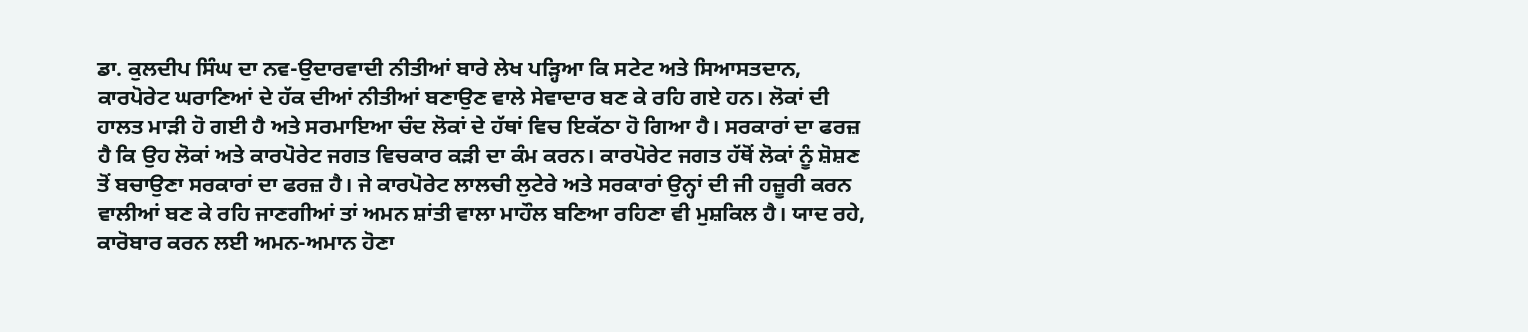ਡਾ. ਕੁਲਦੀਪ ਸਿੰਘ ਦਾ ਨਵ-ਉਦਾਰਵਾਦੀ ਨੀਤੀਆਂ ਬਾਰੇ ਲੇਖ ਪੜ੍ਹਿਆ ਕਿ ਸਟੇਟ ਅਤੇ ਸਿਆਸਤਦਾਨ, ਕਾਰਪੋਰੇਟ ਘਰਾਣਿਆਂ ਦੇ ਹੱਕ ਦੀਆਂ ਨੀਤੀਆਂ ਬਣਾਉਣ ਵਾਲੇ ਸੇਵਾਦਾਰ ਬਣ ਕੇ ਰਹਿ ਗਏ ਹਨ। ਲੋਕਾਂ ਦੀ ਹਾਲਤ ਮਾੜੀ ਹੋ ਗਈ ਹੈ ਅਤੇ ਸਰਮਾਇਆ ਚੰਦ ਲੋਕਾਂ ਦੇ ਹੱਥਾਂ ਵਿਚ ਇਕੱਠਾ ਹੋ ਗਿਆ ਹੈ। ਸਰਕਾਰਾਂ ਦਾ ਫਰਜ਼ ਹੈ ਕਿ ਉਹ ਲੋਕਾਂ ਅਤੇ ਕਾਰਪੋਰੇਟ ਜਗਤ ਵਿਚਕਾਰ ਕੜੀ ਦਾ ਕੰਮ ਕਰਨ। ਕਾਰਪੋਰੇਟ ਜਗਤ ਹੱਥੋਂ ਲੋਕਾਂ ਨੂੰ ਸ਼ੋਸ਼ਣ ਤੋਂ ਬਚਾਉਣਾ ਸਰਕਾਰਾਂ ਦਾ ਫਰਜ਼ ਹੈ। ਜੇ ਕਾਰਪੋਰੇਟ ਲਾਲਚੀ ਲੁਟੇਰੇ ਅਤੇ ਸਰਕਾਰਾਂ ਉਨ੍ਹਾਂ ਦੀ ਜੀ ਹਜ਼ੂਰੀ ਕਰਨ ਵਾਲੀਆਂ ਬਣ ਕੇ ਰਹਿ ਜਾਣਗੀਆਂ ਤਾਂ ਅਮਨ ਸ਼ਾਂਤੀ ਵਾਲਾ ਮਾਹੌਲ ਬਣਿਆ ਰਹਿਣਾ ਵੀ ਮੁਸ਼ਕਿਲ ਹੈ। ਯਾਦ ਰਹੇ, ਕਾਰੋਬਾਰ ਕਰਨ ਲਈ ਅਮਨ-ਅਮਾਨ ਹੋਣਾ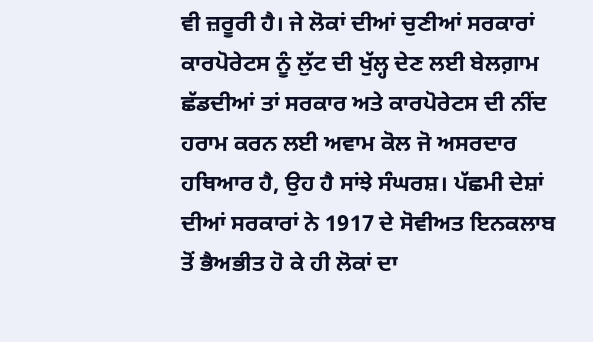ਵੀ ਜ਼ਰੂਰੀ ਹੈ। ਜੇ ਲੋਕਾਂ ਦੀਆਂ ਚੁਣੀਆਂ ਸਰਕਾਰਾਂ ਕਾਰਪੋਰੇਟਸ ਨੂੰ ਲੁੱਟ ਦੀ ਖੁੱਲ੍ਹ ਦੇਣ ਲਈ ਬੇਲਗ਼ਾਮ ਛੱਡਦੀਆਂ ਤਾਂ ਸਰਕਾਰ ਅਤੇ ਕਾਰਪੋਰੇਟਸ ਦੀ ਨੀਂਦ ਹਰਾਮ ਕਰਨ ਲਈ ਅਵਾਮ ਕੋਲ ਜੋ ਅਸਰਦਾਰ ਹਥਿਆਰ ਹੈ, ਉਹ ਹੈ ਸਾਂਝੇ ਸੰਘਰਸ਼। ਪੱਛਮੀ ਦੇਸ਼ਾਂ ਦੀਆਂ ਸਰਕਾਰਾਂ ਨੇ 1917 ਦੇ ਸੋਵੀਅਤ ਇਨਕਲਾਬ ਤੋਂ ਭੈਅਭੀਤ ਹੋ ਕੇ ਹੀ ਲੋਕਾਂ ਦਾ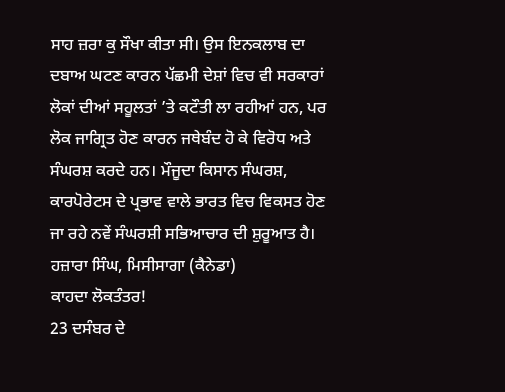ਸਾਹ ਜ਼ਰਾ ਕੁ ਸੌਖਾ ਕੀਤਾ ਸੀ। ਉਸ ਇਨਕਲਾਬ ਦਾ ਦਬਾਅ ਘਟਣ ਕਾਰਨ ਪੱਛਮੀ ਦੇਸ਼ਾਂ ਵਿਚ ਵੀ ਸਰਕਾਰਾਂ ਲੋਕਾਂ ਦੀਆਂ ਸਹੂਲਤਾਂ ’ਤੇ ਕਟੌਤੀ ਲਾ ਰਹੀਆਂ ਹਨ, ਪਰ ਲੋਕ ਜਾਗ੍ਰਿਤ ਹੋਣ ਕਾਰਨ ਜਥੇਬੰਦ ਹੋ ਕੇ ਵਿਰੋਧ ਅਤੇ ਸੰਘਰਸ਼ ਕਰਦੇ ਹਨ। ਮੌਜੂਦਾ ਕਿਸਾਨ ਸੰਘਰਸ਼, ਕਾਰਪੋਰੇਟਸ ਦੇ ਪ੍ਰਭਾਵ ਵਾਲੇ ਭਾਰਤ ਵਿਚ ਵਿਕਸਤ ਹੋਣ ਜਾ ਰਹੇ ਨਵੇਂ ਸੰਘਰਸ਼ੀ ਸਭਿਆਚਾਰ ਦੀ ਸ਼ੁਰੂਆਤ ਹੈ।
ਹਜ਼ਾਰਾ ਸਿੰਘ, ਮਿਸੀਸਾਗਾ (ਕੈਨੇਡਾ)
ਕਾਹਦਾ ਲੋਕਤੰਤਰ!
23 ਦਸੰਬਰ ਦੇ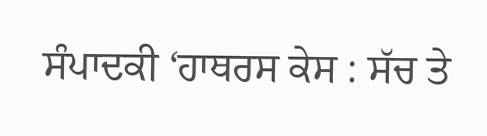ਸੰਪਾਦਕੀ ‘ਹਾਥਰਸ ਕੇਸ : ਸੱਚ ਤੇ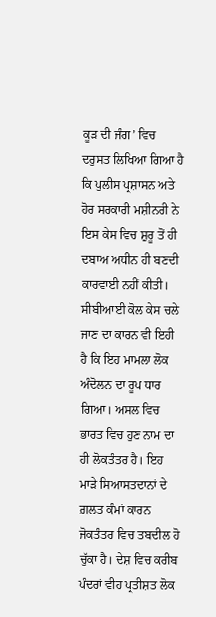ਕੂੜ ਦੀ ਜੰਗ’ ਵਿਚ ਦਰੁਸਤ ਲਿਖਿਆ ਗਿਆ ਹੈ ਕਿ ਪੁਲੀਸ ਪ੍ਰਸ਼ਾਸਨ ਅਤੇ ਹੋਰ ਸਰਕਾਰੀ ਮਸ਼ੀਨਰੀ ਨੇ ਇਸ ਕੇਸ ਵਿਚ ਸ਼ੁਰੂ ਤੋਂ ਹੀ ਦਬਾਅ ਅਧੀਨ ਹੀ ਬਣਦੀ ਕਾਰਵਾਈ ਨਹੀਂ ਕੀਤੀ। ਸੀਬੀਆਈ ਕੋਲ ਕੇਸ ਚਲੇ ਜਾਣ ਦਾ ਕਾਰਨ ਵੀ ਇਹੀ ਹੈ ਕਿ ਇਹ ਮਾਮਲਾ ਲੋਕ ਅੰਦੋਲਨ ਦਾ ਰੂਪ ਧਾਰ ਗਿਆ। ਅਸਲ ਵਿਚ ਭਾਰਤ ਵਿਚ ਹੁਣ ਨਾਮ ਦਾ ਹੀ ਲੋਕਤੰਤਰ ਹੈ। ਇਹ ਮਾੜੇ ਸਿਆਸਤਦਾਨਾਂ ਦੇ ਗ਼ਲਤ ਕੰਮਾਂ ਕਾਰਨ ਜੋਕਤੰਤਰ ਵਿਚ ਤਬਦੀਲ ਹੋ ਚੁੱਕਾ ਹੈ। ਦੇਸ਼ ਵਿਚ ਕਰੀਬ ਪੰਦਰਾਂ ਵੀਹ ਪ੍ਰਤੀਸ਼ਤ ਲੋਕ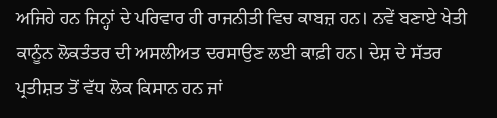ਅਜਿਹੇ ਹਨ ਜਿਨ੍ਹਾਂ ਦੇ ਪਰਿਵਾਰ ਹੀ ਰਾਜਨੀਤੀ ਵਿਚ ਕਾਬਜ਼ ਹਨ। ਨਵੇਂ ਬਣਾਏ ਖੇਤੀ ਕਾਨੂੰਨ ਲੋਕਤੰਤਰ ਦੀ ਅਸਲੀਅਤ ਦਰਸਾਉਣ ਲਈ ਕਾਫ਼ੀ ਹਨ। ਦੇਸ਼ ਦੇ ਸੱਤਰ ਪ੍ਰਤੀਸ਼ਤ ਤੋਂ ਵੱਧ ਲੋਕ ਕਿਸਾਨ ਹਨ ਜਾਂ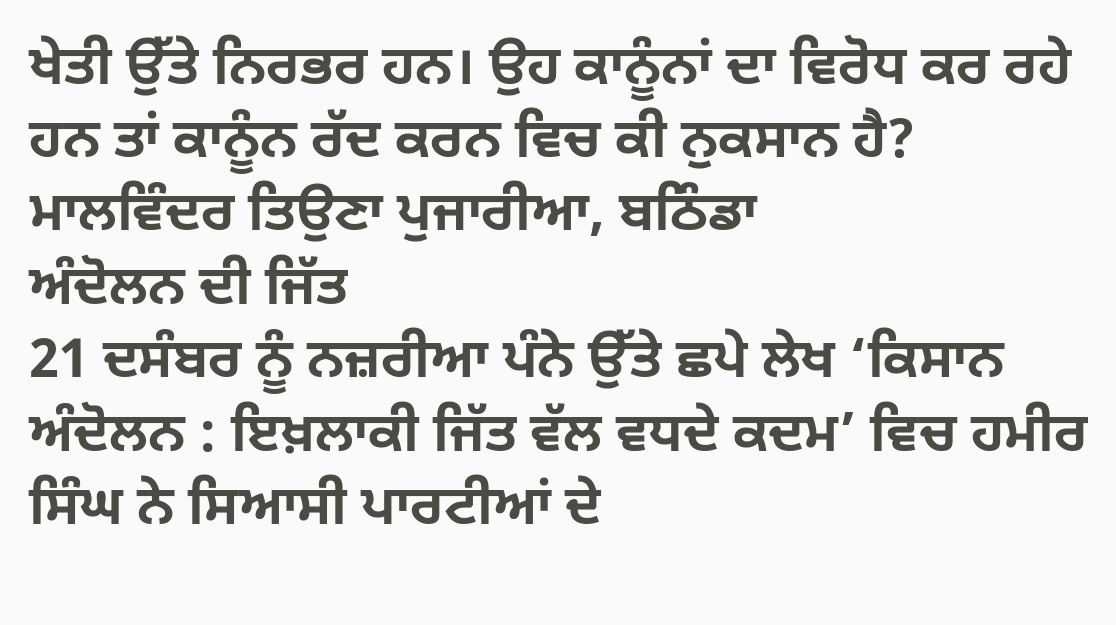ਖੇਤੀ ਉੱਤੇ ਨਿਰਭਰ ਹਨ। ਉਹ ਕਾਨੂੰਨਾਂ ਦਾ ਵਿਰੋਧ ਕਰ ਰਹੇ ਹਨ ਤਾਂ ਕਾਨੂੰਨ ਰੱਦ ਕਰਨ ਵਿਚ ਕੀ ਨੁਕਸਾਨ ਹੈ?
ਮਾਲਵਿੰਦਰ ਤਿਉਣਾ ਪੁਜਾਰੀਆ, ਬਠਿੰਡਾ
ਅੰਦੋਲਨ ਦੀ ਜਿੱਤ
21 ਦਸੰਬਰ ਨੂੰ ਨਜ਼ਰੀਆ ਪੰਨੇ ਉੱਤੇ ਛਪੇ ਲੇਖ ‘ਕਿਸਾਨ ਅੰਦੋਲਨ : ਇਖ਼ਲਾਕੀ ਜਿੱਤ ਵੱਲ ਵਧਦੇ ਕਦਮ’ ਵਿਚ ਹਮੀਰ ਸਿੰਘ ਨੇ ਸਿਆਸੀ ਪਾਰਟੀਆਂ ਦੇ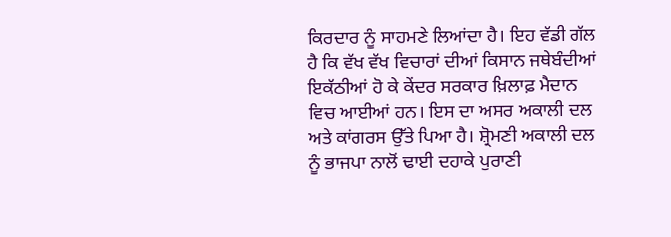ਕਿਰਦਾਰ ਨੂੰ ਸਾਹਮਣੇ ਲਿਆਂਦਾ ਹੈ। ਇਹ ਵੱਡੀ ਗੱਲ ਹੈ ਕਿ ਵੱਖ ਵੱਖ ਵਿਚਾਰਾਂ ਦੀਆਂ ਕਿਸਾਨ ਜਥੇਬੰਦੀਆਂ ਇਕੱਠੀਆਂ ਹੋ ਕੇ ਕੇਂਦਰ ਸਰਕਾਰ ਖ਼ਿਲਾਫ਼ ਮੈਦਾਨ ਵਿਚ ਆਈਆਂ ਹਨ। ਇਸ ਦਾ ਅਸਰ ਅਕਾਲੀ ਦਲ ਅਤੇ ਕਾਂਗਰਸ ਉੱਤੇ ਪਿਆ ਹੈ। ਸ਼੍ਰੋਮਣੀ ਅਕਾਲੀ ਦਲ ਨੂੰ ਭਾਜਪਾ ਨਾਲੋਂ ਢਾਈ ਦਹਾਕੇ ਪੁਰਾਣੀ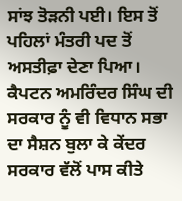ਸਾਂਝ ਤੋੜਨੀ ਪਈ। ਇਸ ਤੋਂ ਪਹਿਲਾਂ ਮੰਤਰੀ ਪਦ ਤੋਂ ਅਸਤੀਫ਼ਾ ਦੇਣਾ ਪਿਆ। ਕੈਪਟਨ ਅਮਰਿੰਦਰ ਸਿੰਘ ਦੀ ਸਰਕਾਰ ਨੂੰ ਵੀ ਵਿਧਾਨ ਸਭਾ ਦਾ ਸੈਸ਼ਨ ਬੁਲਾ ਕੇ ਕੇਂਦਰ ਸਰਕਾਰ ਵੱਲੋਂ ਪਾਸ ਕੀਤੇ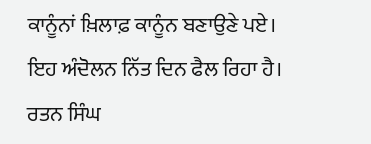ਕਾਨੂੰਨਾਂ ਖ਼ਿਲਾਫ਼ ਕਾਨੂੰਨ ਬਣਾਉਣੇ ਪਏ। ਇਹ ਅੰਦੋਲਨ ਨਿੱਤ ਦਿਨ ਫੈਲ ਰਿਹਾ ਹੈ।
ਰਤਨ ਸਿੰਘ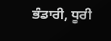ਭੰਡਾਰੀ, ਧੂਰੀ